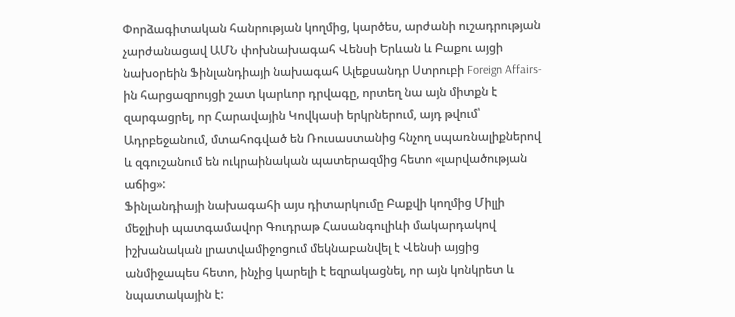Փորձագիտական հանրության կողմից, կարծես, արժանի ուշադրության չարժանացավ ԱՄՆ փոխնախագահ Վենսի Երևան և Բաքու այցի նախօրեին Ֆինլանդիայի նախագահ Ալեքսանդր Ստրուբի Foreign Affairs-ին հարցազրույցի շատ կարևոր դրվագը, որտեղ նա այն միտքն է զարգացրել, որ Հարավային Կովկասի երկրներում, այդ թվում՝ Ադրբեջանում, մտահոգված են Ռուսաստանից հնչող սպառնալիքներով և զգուշանում են ուկրաինական պատերազմից հետո «լարվածության աճից»:
Ֆինլանդիայի նախագահի այս դիտարկումը Բաքվի կողմից Միլլի մեջլիսի պատգամավոր Գուդրաթ Հասանգուլիևի մակարդակով իշխանական լրատվամիջոցում մեկնաբանվել է Վենսի այցից անմիջապես հետո, ինչից կարելի է եզրակացնել, որ այն կոնկրետ և նպատակային է: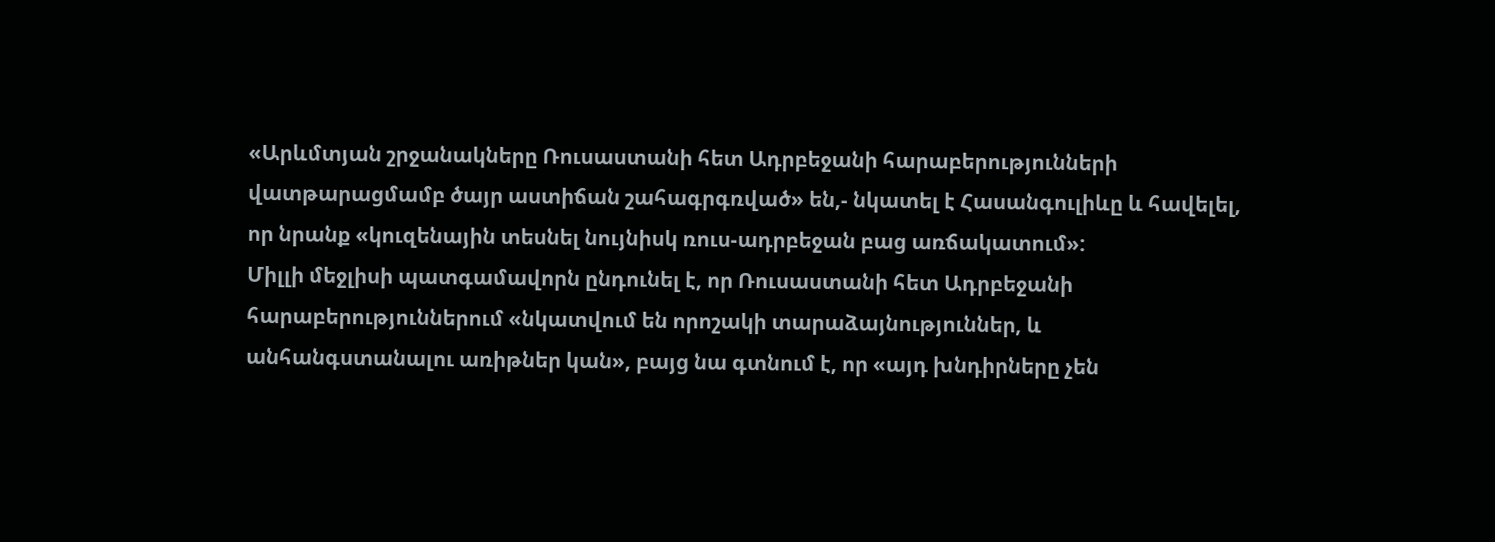«Արևմտյան շրջանակները Ռուսաստանի հետ Ադրբեջանի հարաբերությունների վատթարացմամբ ծայր աստիճան շահագրգռված» են,- նկատել է Հասանգուլիևը և հավելել, որ նրանք «կուզենային տեսնել նույնիսկ ռուս-ադրբեջան բաց առճակատում»:
Միլլի մեջլիսի պատգամավորն ընդունել է, որ Ռուսաստանի հետ Ադրբեջանի հարաբերություններում «նկատվում են որոշակի տարաձայնություններ, և անհանգստանալու առիթներ կան», բայց նա գտնում է, որ «այդ խնդիրները չեն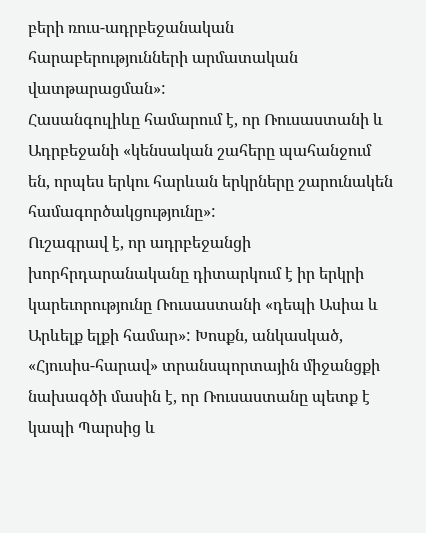բերի ռուս-ադրբեջանական հարաբերությունների արմատական վատթարացման»:
Հասանգուլիևը համարում է, որ Ռուսաստանի և Ադրբեջանի «կենսական շահերը պահանջում են, որպես երկու հարևան երկրները շարունակեն համագործակցությունը»:
Ուշագրավ է, որ ադրբեջանցի խորհրդարանականը դիտարկում է իր երկրի կարեւորությունը Ռուսաստանի «դեպի Ասիա և Արևելք ելքի համար»: Խոսքն, անկասկած, «Հյուսիս-հարավ» տրանսպորտային միջանցքի նախագծի մասին է, որ Ռուսաստանը պետք է կապի Պարսից և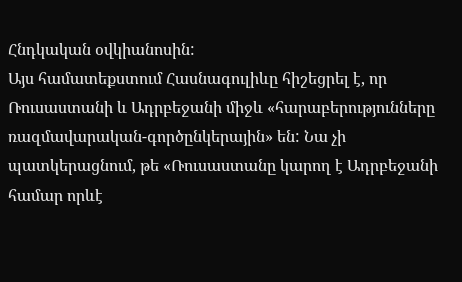Հնդկական օվկիանոսին:
Այս համատեքստում Հասնագուլիևը հիշեցրել է, որ Ռուսաստանի և Ադրբեջանի միջև «հարաբերությունները ռազմավարական-գործընկերային» են: Նա չի պատկերացնում, թե «Ռուսաստանը կարող է Ադրբեջանի համար որևէ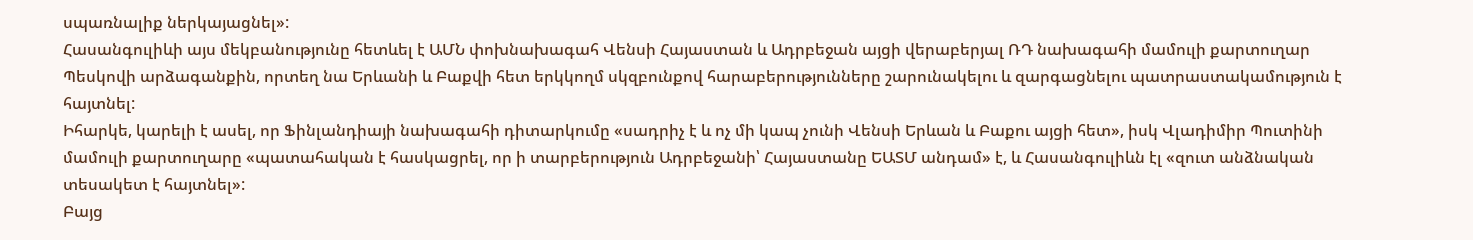սպառնալիք ներկայացնել»:
Հասանգուլիևի այս մեկբանությունը հետևել է ԱՄՆ փոխնախագահ Վենսի Հայաստան և Ադրբեջան այցի վերաբերյալ ՌԴ նախագահի մամուլի քարտուղար Պեսկովի արձագանքին, որտեղ նա Երևանի և Բաքվի հետ երկկողմ սկզբունքով հարաբերությունները շարունակելու և զարգացնելու պատրաստակամություն է հայտնել:
Իհարկե, կարելի է ասել, որ Ֆինլանդիայի նախագահի դիտարկումը «սադրիչ է և ոչ մի կապ չունի Վենսի Երևան և Բաքու այցի հետ», իսկ Վլադիմիր Պուտինի մամուլի քարտուղարը «պատահական է հասկացրել, որ ի տարբերություն Ադրբեջանի՝ Հայաստանը ԵԱՏՄ անդամ» է, և Հասանգուլիևն էլ «զուտ անձնական տեսակետ է հայտնել»:
Բայց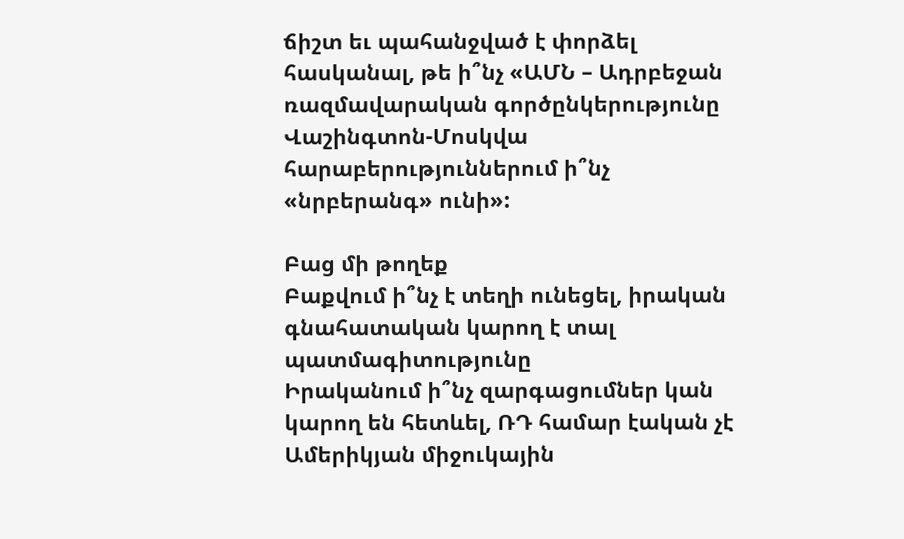ճիշտ եւ պահանջված է փորձել հասկանալ, թե ի՞նչ «ԱՄՆ – Ադրբեջան ռազմավարական գործընկերությունը Վաշինգտոն-Մոսկվա հարաբերություններում ի՞նչ «նրբերանգ» ունի»:

Բաց մի թողեք
Բաքվում ի՞նչ է տեղի ունեցել, իրական գնահատական կարող է տալ պատմագիտությունը
Իրականում ի՞նչ զարգացումներ կան կարող են հետևել, ՌԴ համար էական չէ
Ամերիկյան միջուկային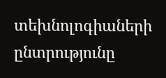տեխնոլոգիաների ընտրությունը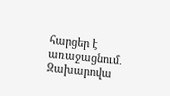հարցեր է առաջացնում․ Զախարովա